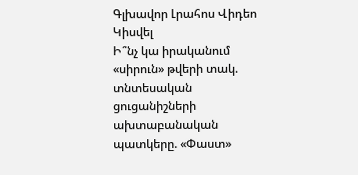Գլխավոր Լրահոս Վիդեո Կիսվել
Ի՞նչ կա իրականում «սիրուն» թվերի տակ. տնտեսական ցուցանիշների ախտաբանական պատկերը. «Փաստ»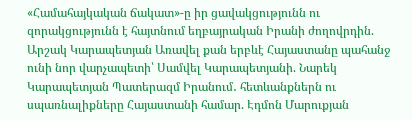«Համահայկական ճակատ»-ը իր ցավակցությունն ու զորակցությունն է հայտնում եղբայրական Իրանի ժողովրդին. Արշակ Կարապետյան Առավել քան երբևէ Հայաստանը պահանջ ունի նոր վարչապետի՝ Սամվել Կարապետյանի. Նարեկ Կարապետյան Պատերազմ Իրանում․ հետևանքներն ու սպառնալիքները Հայաստանի համար. Էդմոն Մարուքյան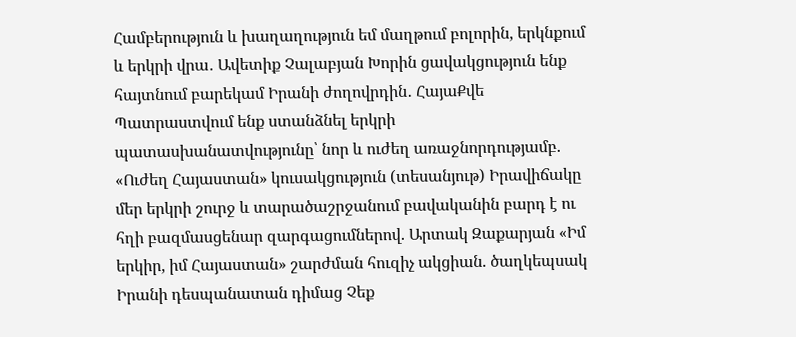Համբերություն և խաղաղություն եմ մաղթում բոլորին, երկնքում և երկրի վրա․ Ավետիք Չալաբյան Խորին ցավակցություն ենք հայտնում բարեկամ Իրանի ժողովրդին․ ՀայաՔվե Պատրաստվում ենք ստանձնել երկրի պատասխանատվությունը՝ նոր և ուժեղ առաջնորդությամբ. «Ուժեղ Հայաստան» կուսակցություն (տեսանյութ) Իրավիճակը մեր երկրի շուրջ և տարածաշրջանում բավականին բարդ է ու հղի բազմասցենար զարգացումներով. Արտակ Զաքարյան «Իմ երկիր, իմ Հայաստան» շարժման հուզիչ ակցիան. ծաղկեպսակ Իրանի դեսպանատան դիմաց Չեք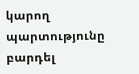կարող պարտությունը բարդել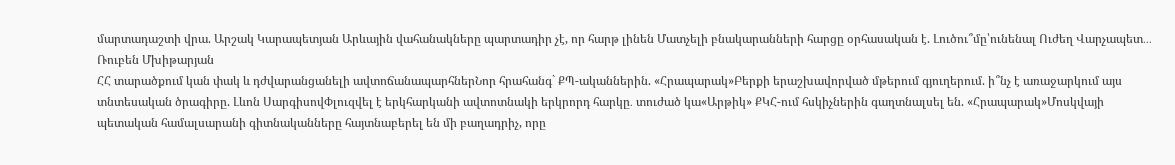մարտադաշտի վրա. Արշակ Կարապետյան Արևային վահանակները պարտադիր չէ, որ հարթ լինեն Մատչելի բնակարանների հարցը օրհասական է. Լուծու՞մը՝ունենալ Ուժեղ Վարչապետ․․․ Ռուբեն Մխիթարյան
ՀՀ տարածքում կան փակ և դժվարանցանելի ավտոճանապարհներՆոր հրահանգ` ՔՊ-ականներին. «Հրապարակ»Բերքի երաշխավորված մթերում գյուղերում. ի՞նչ է առաջարկում այս տնտեսական ծրագիրը. Լևոն ՍարգիսովՓլուզվել է երկհարկանի ավտոտնակի երկրորդ հարկը․ տուժած կա«Արթիկ» ՔԿՀ-ում հսկիչներին գաղտնալսել են. «Հրապարակ»Մոսկվայի պետական համալսարանի գիտնականները հայտնաբերել են մի բաղադրիչ, որը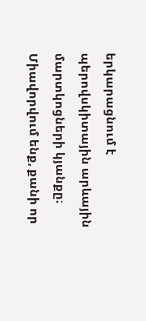երկարացնում է պերովսկիտային արևային մարտկոցների կյանքը։ Միավորվում ենք, քանի որ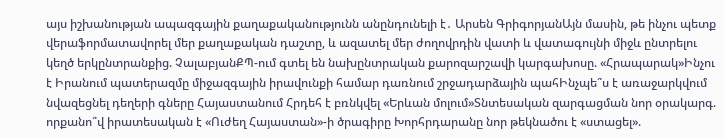այս իշխանության ապազգային քաղաքականությունն անընդունելի է․ Արսեն ԳրիգորյանԱյն մասին, թե ինչու պետք վերաֆորմատավորել մեր քաղաքական դաշտը, և ազատել մեր ժողովրդին վատի և վատագույնի միջև ընտրելու կեղծ երկընտրանքից. ՉալաբյանՔՊ-ում գտել են նախընտրական քարոզարշավի կարգախոսը. «Հրապարակ»Ինչու է Իրանում պատերազմը միջազգային իրավունքի համար դառնում շրջադարձային պահԻնչպե՞ս է առաջարկվում նվազեցնել դեղերի գները Հայաստանում Հրդեհ է բռնկվել «Երևան մոլում»Տնտեսական զարգացման նոր օրակարգ. որքանո՞վ իրատեսական է «Ուժեղ Հայաստան»-ի ծրագիրը Խորհրդարանը նոր թեկնածու է «ստացել».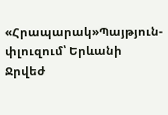«Հրապարակ»Պայթյուն-փլուզում՝ Երևանի Ջրվեժ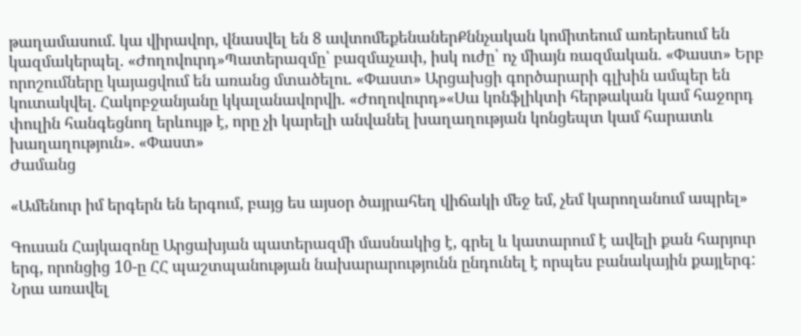թաղամասում. կա վիրավոր, վնասվել են 8 ավտոմեքենաներՔննչական կոմիտեում առերեսում են կազմակերպել. «Ժողովուրդ»Պատերազմը՝ բազմաչափ, իսկ ուժը՝ ոչ միայն ռազմական. «Փաստ» Երբ որոշումները կայացվում են առանց մտածելու. «Փաստ» Արցախցի գործարարի գլխին ամպեր են կուտակվել. Հակոբջանյանը կկալանավորվի. «Ժողովուրդ»«Սա կոնֆլիկտի հերթական կամ հաջորդ փուլին հանգեցնող երևույթ է, որը չի կարելի անվանել խաղաղության կոնցեպտ կամ հարատև խաղաղություն». «Փաստ»
Ժամանց

«Ամենուր իմ երգերն են երգում, բայց ես այսօր ծայրահեղ վիճակի մեջ եմ, չեմ կարողանում ապրել»

Գուսան Հայկազոնը Արցախյան պատերազմի մասնակից է, գրել և կատարում է ավելի քան հարյուր երգ, որոնցից 10-ը ՀՀ պաշտպանության նախարարությունն ընդունել է որպես բանակային քայլերգ: Նրա առավել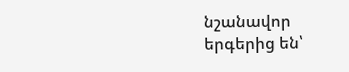նշանավոր երգերից են՝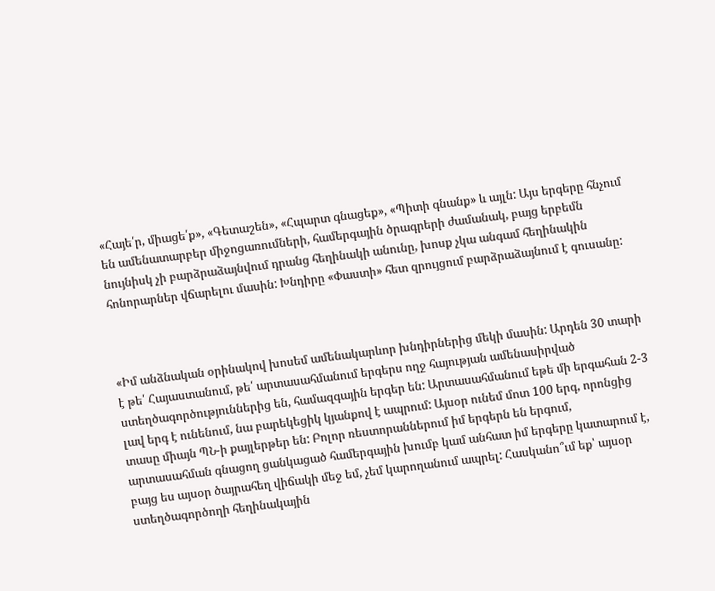«Հայե՛ր, միացե՛ք», «Գետաշեն», «Հպարտ գնացեք», «Պիտի գնանք» և այլն: Այս երգերը հնչում են ամենատարբեր միջոցառումների, համերգային ծրագրերի ժամանակ, բայց երբեմն նույնիսկ չի բարձրաձայնվում դրանց հեղինակի անունը, խոսք չկա անգամ հեղինակին հոնորարներ վճարելու մասին: Խնդիրը «Փաստի» հետ զրույցում բարձրաձայնում է գուսանը:



«Իմ անձնական օրինակով խոսեմ ամենակարևոր խնդիրներից մեկի մասին: Արդեն 30 տարի է թե՛ Հայաստանում, թե՛ արտասահմանում երգերս ողջ հայության ամենասիրված ստեղծագործություններից են, համազգային երգեր են: Արտասահմանում եթե մի երգահան 2-3 լավ երգ է ունենում, նա բարեկեցիկ կյանքով է ապրում: Այսօր ունեմ մոտ 100 երգ, որոնցից տասը միայն ՊՆ-ի քայլերթեր են: Բոլոր ռեստորաններում իմ երգերն են երգում, արտասահման գնացող ցանկացած համերգային խումբ կամ անհատ իմ երգերը կատարում է, բայց ես այսօր ծայրահեղ վիճակի մեջ եմ, չեմ կարողանում ապրել: Հասկանո՞ւմ եք՝ այսօր ստեղծագործողի հեղինակային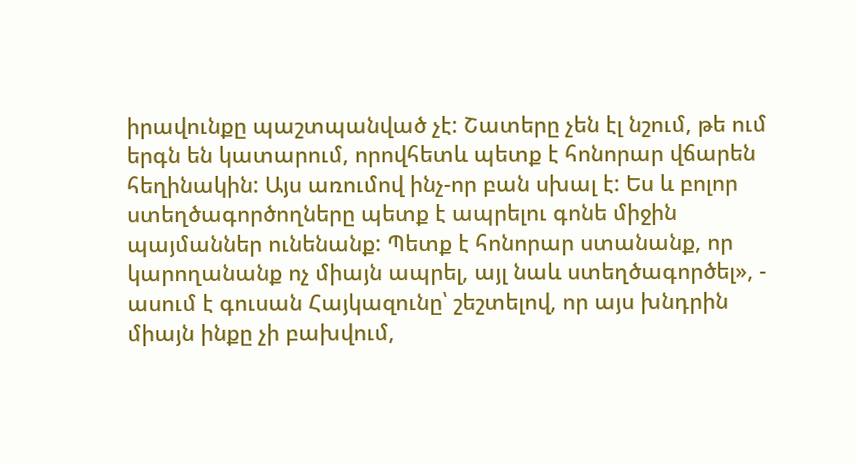իրավունքը պաշտպանված չէ: Շատերը չեն էլ նշում, թե ում երգն են կատարում, որովհետև պետք է հոնորար վճարեն հեղինակին: Այս առումով ինչ-որ բան սխալ է: Ես և բոլոր ստեղծագործողները պետք է ապրելու գոնե միջին պայմաններ ունենանք: Պետք է հոնորար ստանանք, որ կարողանանք ոչ միայն ապրել, այլ նաև ստեղծագործել», - ասում է գուսան Հայկազունը՝ շեշտելով, որ այս խնդրին միայն ինքը չի բախվում,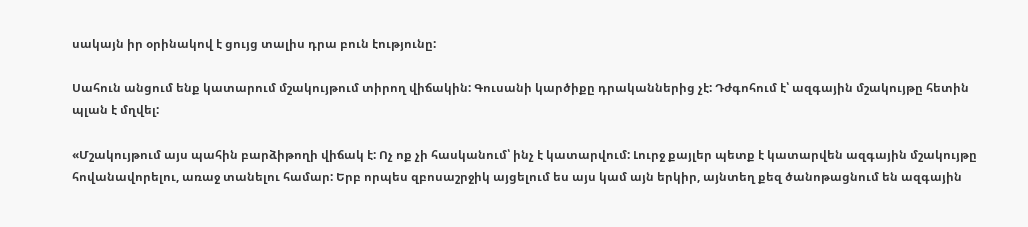սակայն իր օրինակով է ցույց տալիս դրա բուն էությունը:

Սահուն անցում ենք կատարում մշակույթում տիրող վիճակին: Գուսանի կարծիքը դրականներից չէ: Դժգոհում է՝ ազգային մշակույթը հետին պլան է մղվել:

«Մշակույթում այս պահին բարձիթողի վիճակ է: Ոչ ոք չի հասկանում՝ ինչ է կատարվում: Լուրջ քայլեր պետք է կատարվեն ազգային մշակույթը հովանավորելու, առաջ տանելու համար: Երբ որպես զբոսաշրջիկ այցելում ես այս կամ այն երկիր, այնտեղ քեզ ծանոթացնում են ազգային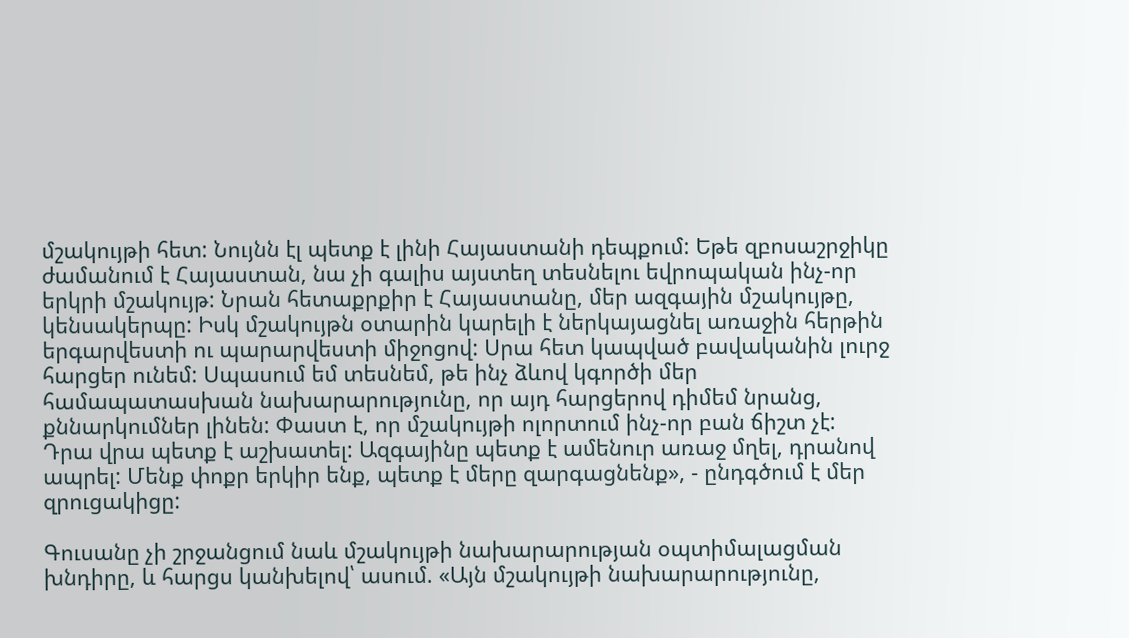մշակույթի հետ: Նույնն էլ պետք է լինի Հայաստանի դեպքում: Եթե զբոսաշրջիկը ժամանում է Հայաստան, նա չի գալիս այստեղ տեսնելու եվրոպական ինչ-որ երկրի մշակույթ: Նրան հետաքրքիր է Հայաստանը, մեր ազգային մշակույթը, կենսակերպը: Իսկ մշակույթն օտարին կարելի է ներկայացնել առաջին հերթին երգարվեստի ու պարարվեստի միջոցով: Սրա հետ կապված բավականին լուրջ հարցեր ունեմ: Սպասում եմ տեսնեմ, թե ինչ ձևով կգործի մեր համապատասխան նախարարությունը, որ այդ հարցերով դիմեմ նրանց, քննարկումներ լինեն: Փաստ է, որ մշակույթի ոլորտում ինչ-որ բան ճիշտ չէ: Դրա վրա պետք է աշխատել: Ազգայինը պետք է ամենուր առաջ մղել, դրանով ապրել: Մենք փոքր երկիր ենք, պետք է մերը զարգացնենք», - ընդգծում է մեր զրուցակիցը:

Գուսանը չի շրջանցում նաև մշակույթի նախարարության օպտիմալացման խնդիրը, և հարցս կանխելով՝ ասում. «Այն մշակույթի նախարարությունը,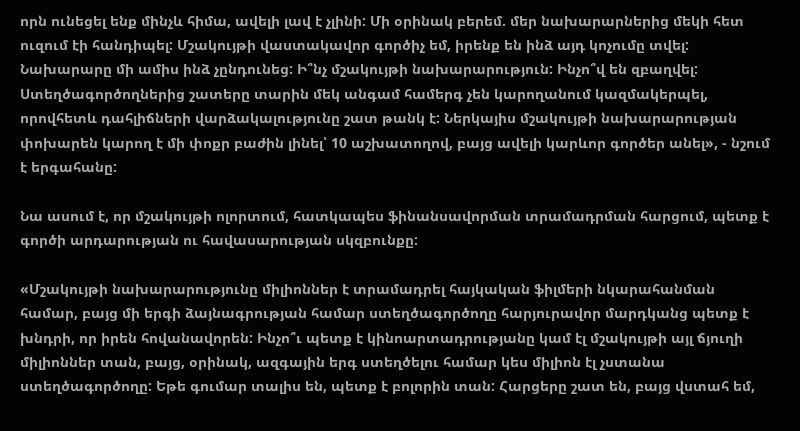որն ունեցել ենք մինչև հիմա, ավելի լավ է չլինի: Մի օրինակ բերեմ. մեր նախարարներից մեկի հետ ուզում էի հանդիպել: Մշակույթի վաստակավոր գործիչ եմ, իրենք են ինձ այդ կոչումը տվել: Նախարարը մի ամիս ինձ չընդունեց: Ի՞նչ մշակույթի նախարարություն: Ինչո՞վ են զբաղվել: Ստեղծագործողներից շատերը տարին մեկ անգամ համերգ չեն կարողանում կազմակերպել, որովհետև դահլիճների վարձակալությունը շատ թանկ է: Ներկայիս մշակույթի նախարարության փոխարեն կարող է մի փոքր բաժին լինել՝ 10 աշխատողով, բայց ավելի կարևոր գործեր անել», - նշում է երգահանը:

Նա ասում է, որ մշակույթի ոլորտում, հատկապես ֆինանսավորման տրամադրման հարցում, պետք է գործի արդարության ու հավասարության սկզբունքը:

«Մշակույթի նախարարությունը միլիոններ է տրամադրել հայկական ֆիլմերի նկարահանման համար, բայց մի երգի ձայնագրության համար ստեղծագործողը հարյուրավոր մարդկանց պետք է խնդրի, որ իրեն հովանավորեն: Ինչո՞ւ պետք է կինոարտադրությանը կամ էլ մշակույթի այլ ճյուղի միլիոններ տան, բայց, օրինակ, ազգային երգ ստեղծելու համար կես միլիոն էլ չստանա ստեղծագործողը: Եթե գումար տալիս են, պետք է բոլորին տան: Հարցերը շատ են, բայց վստահ եմ,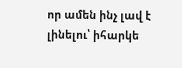որ ամեն ինչ լավ է լինելու՝ իհարկե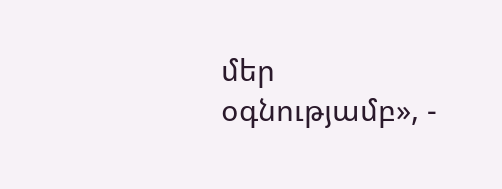մեր օգնությամբ», -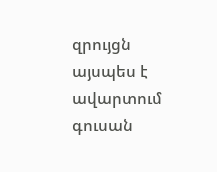զրույցն այսպես է ավարտում գուսան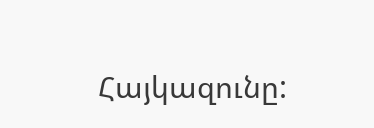Հայկազունը: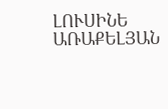ԼՈՒՍԻՆԵ ԱՌԱՔԵԼՅԱՆ